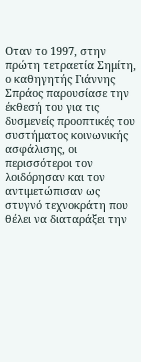Οταν το 1997, στην πρώτη τετραετία Σημίτη, ο καθηγητής Γιάννης Σπράος παρουσίασε την έκθεσή του για τις δυσμενείς προοπτικές του συστήματος κοινωνικής ασφάλισης, οι περισσότεροι τον λοιδόρησαν και τον αντιμετώπισαν ως στυγνό τεχνοκράτη που θέλει να διαταράξει την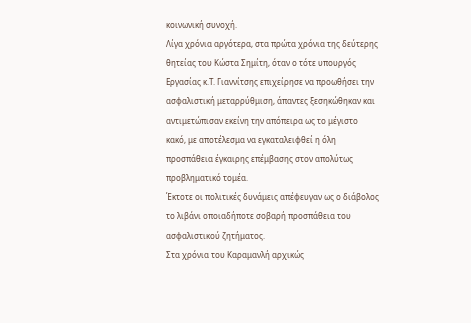κοινωνική συνοχή.
Λίγα χρόνια αργότερα, στα πρώτα χρόνια της δεύτερης θητείας του Κώστα Σημίτη, όταν ο τότε υπουργός Εργασίας κ.Τ. Γιαννίτσης επιχείρησε να προωθήσει την ασφαλιστική μεταρρύθμιση, άπαντες ξεσηκώθηκαν και αντιμετώπισαν εκείνη την απόπειρα ως το μέγιστο κακό, με αποτέλεσμα να εγκαταλειφθεί η όλη προσπάθεια έγκαιρης επέμβασης στον απολύτως προβληματικό τομέα.
Έκτοτε οι πολιτικές δυνάμεις απέφευγαν ως ο διάβολος το λιβάνι οποιαδήποτε σοβαρή προσπάθεια του ασφαλιστικού ζητήματος.
Στα χρόνια του Καραμανλή αρχικώς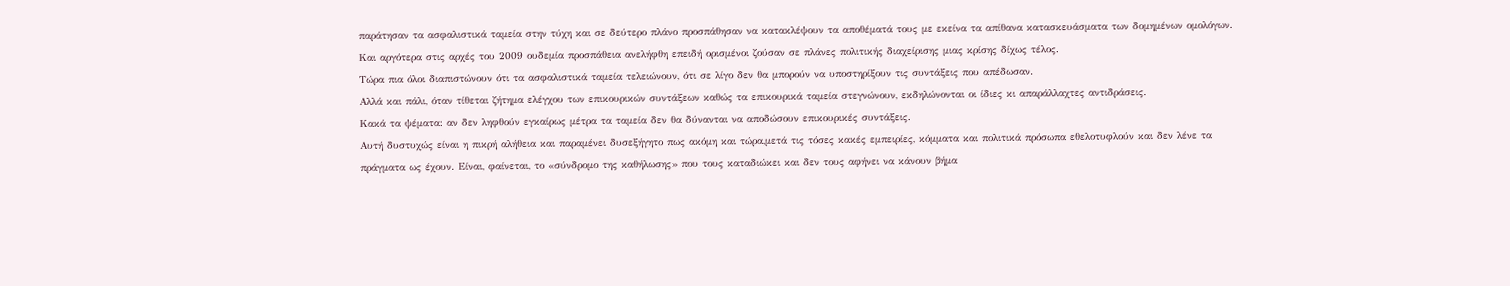παράτησαν τα ασφαλιστικά ταμεία στην τύχη και σε δεύτερο πλάνο προσπάθησαν να κατακλέψουν τα αποθέματά τους με εκείνα τα απίθανα κατασκευάσματα των δομημένων ομολόγων. Και αργότερα στις αρχές του 2009 ουδεμία προσπάθεια ανελήφθη επειδή ορισμένοι ζούσαν σε πλάνες πολιτικής διαχείρισης μιας κρίσης δίχως τέλος.
Τώρα πια όλοι διαπιστώνουν ότι τα ασφαλιστικά ταμεία τελειώνουν, ότι σε λίγο δεν θα μπορούν να υποστηρίξουν τις συντάξεις που απέδωσαν.
Αλλά και πάλι, όταν τίθεται ζήτημα ελέγχου των επικουρικών συντάξεων καθώς τα επικουρικά ταμεία στεγνώνουν, εκδηλώνονται οι ίδιες κι απαράλλαχτες αντιδράσεις.
Κακά τα ψέματα: αν δεν ληφθούν εγκαίρως μέτρα τα ταμεία δεν θα δύνανται να αποδώσουν επικουρικές συντάξεις.
Αυτή δυστυχώς είναι η πικρή αλήθεια και παραμένει δυσεξήγητο πως ακόμη και τώρα,μετά τις τόσες κακές εμπειρίες, κόμματα και πολιτικά πρόσωπα εθελοτυφλούν και δεν λένε τα πράγματα ως έχουν. Είναι, φαίνεται, το «σύνδρομο της καθήλωσης» που τους καταδιώκει και δεν τους αφήνει να κάνουν βήμα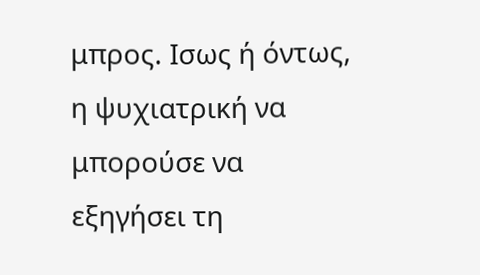μπρος. Ισως ή όντως, η ψυχιατρική να μπορούσε να εξηγήσει τη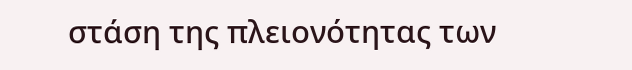στάση της πλειονότητας των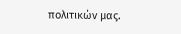πολιτικών μας.